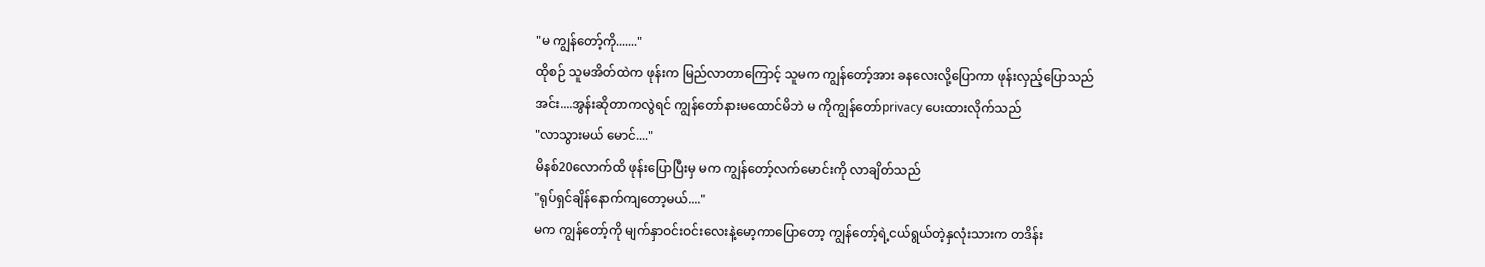"မ ကျွန်တော့်ကို......."
ထိုစဉ် သူမအိတ်ထဲက ဖုန်းက မြည်လာတာကြောင့် သူမက ကျွန်တော့်အား ခနလေးလို့ပြောကာ ဖုန်းလှည့်ပြောသည်
အင်း....အွန်းဆိုတာကလွဲရင် ကျွန်တော်နားမထောင်မိဘဲ မ ကိုကျွန်တော်privacy ပေးထားလိုက်သည်
"လာသွားမယ် မောင်...."
မိနစ်20လောက်ထိ ဖုန်းပြောပြီးမှ မက ကျွန်တော့်လက်မောင်းကို လာချိတ်သည်
"ရုပ်ရှင်ချိန်နောက်ကျတော့မယ်...."
မက ကျွန်တော့်ကို မျက်နှာဝင်းဝင်းလေးနဲ့မော့ကာပြောတော့ ကျွန်တော့်ရဲ့ငယ်ရွယ်တဲ့နှလုံးသားက တဒိန်း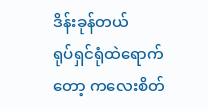ဒိန်းခုန်တယ်
ရုပ်ရှင်ရုံထဲရောက်တော့ ကလေးစိတ်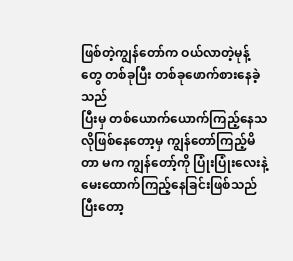ဖြစ်တဲ့ကျွန်တော်က ဝယ်လာတဲ့မုန့်တွေ တစ်ခုပြီး တစ်ခုဖောက်စားနေခဲ့သည်
ပြီးမှ တစ်ယောက်ယောက်ကြည့်နေသလိုဖြစ်နေတော့မှ ကျွန်တော်ကြည့်မိတာ မက ကျွန်တော့်ကို ပြုံးပြုံးလေးနဲ့ မေးထောက်ကြည့်နေခြင်းဖြစ်သည်
ပြီးတော့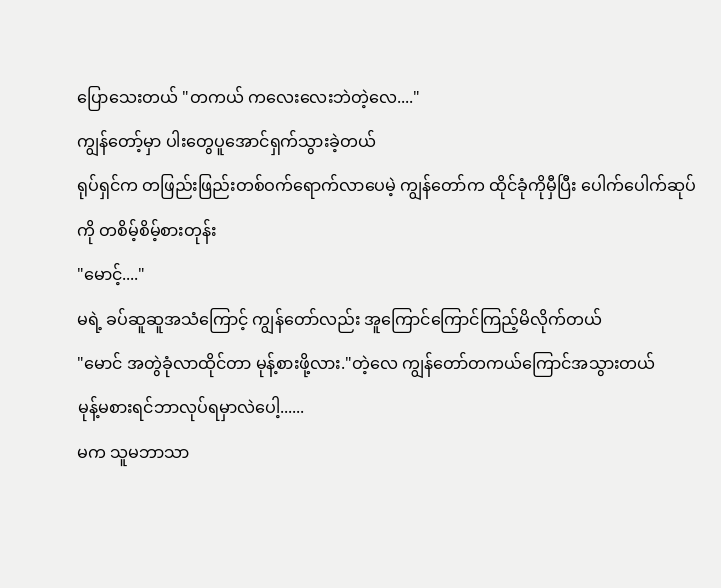ပြောသေးတယ် "တကယ် ကလေးလေးဘဲတဲ့လေ...."
ကျွန်တော့်မှာ ပါးတွေပူအောင်ရှက်သွားခဲ့တယ်
ရုပ်ရှင်က တဖြည်းဖြည်းတစ်ဝက်ရောက်လာပေမဲ့ ကျွန်တော်က ထိုင်ခုံကိုမှီပြီး ပေါက်ပေါက်ဆုပ်ကို တစိမ့်စိမ့်စားတုန်း
"မောင့်...."
မရဲ့ ခပ်ဆူဆူအသံကြောင့် ကျွန်တော်လည်း အူကြောင်ကြောင်ကြည့်မိလိုက်တယ်
"မောင် အတွဲခုံလာထိုင်တာ မုန့်စားဖို့လား."တဲ့လေ ကျွန်တော်တကယ်ကြောင်အသွားတယ်
မုန့်မစားရင်ဘာလုပ်ရမှာလဲပေါ့......
မက သူမဘာသာ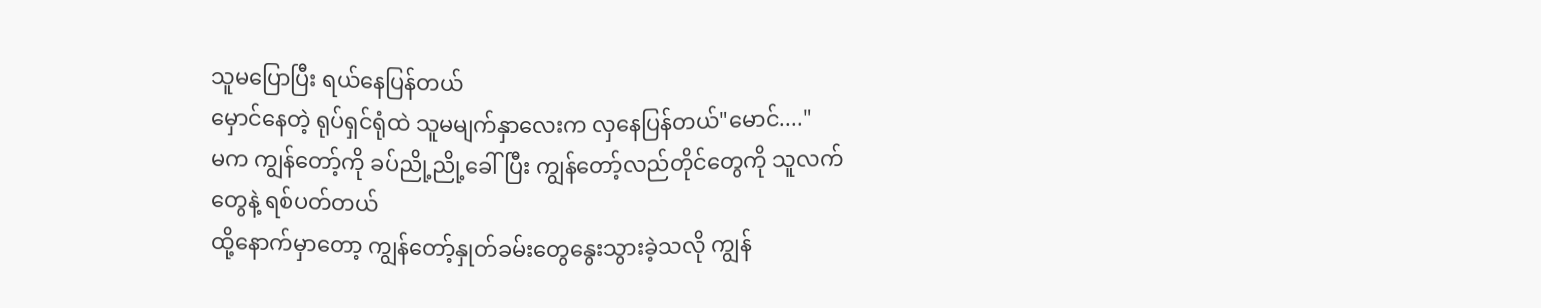သူမပြောပြီး ရယ်နေပြန်တယ်
မှောင်နေတဲ့ ရုပ်ရှင်ရုံထဲ သူမမျက်နှာလေးက လှနေပြန်တယ်"မောင်...."
မက ကျွန်တော့်ကို ခပ်ညို့ညို့ခေါ်ပြီး ကျွန်တော့်လည်တိုင်တွေကို သူလက်တွေနဲ့ ရစ်ပတ်တယ်
ထို့နောက်မှာတော့ ကျွန်တော့်နှုတ်ခမ်းတွေနွေးသွားခဲ့သလို ကျွန်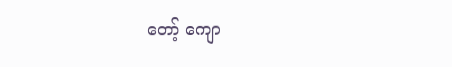တော့် ကျော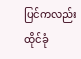ပြင်ကလည်း ထိုင်ခုံ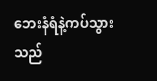ဘေးနံရံနဲ့ကပ်သွားသည်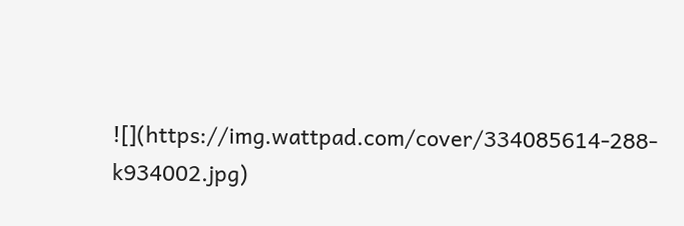![](https://img.wattpad.com/cover/334085614-288-k934002.jpg)